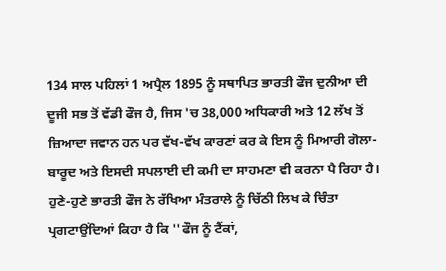134 ਸਾਲ ਪਹਿਲਾਂ 1 ਅਪ੍ਰੈਲ 1895 ਨੂੰ ਸਥਾਪਿਤ ਭਾਰਤੀ ਫੌਜ ਦੁਨੀਆ ਦੀ ਦੂਜੀ ਸਭ ਤੋਂ ਵੱਡੀ ਫੌਜ ਹੈ, ਜਿਸ 'ਚ 38,000 ਅਧਿਕਾਰੀ ਅਤੇ 12 ਲੱਖ ਤੋਂ ਜ਼ਿਆਦਾ ਜਵਾਨ ਹਨ ਪਰ ਵੱਖ-ਵੱਖ ਕਾਰਣਾਂ ਕਰ ਕੇ ਇਸ ਨੂੰ ਮਿਆਰੀ ਗੋਲਾ-ਬਾਰੂਦ ਅਤੇ ਇਸਦੀ ਸਪਲਾਈ ਦੀ ਕਮੀ ਦਾ ਸਾਹਮਣਾ ਵੀ ਕਰਨਾ ਪੈ ਰਿਹਾ ਹੈ। ਹੁਣੇ-ਹੁਣੇ ਭਾਰਤੀ ਫੌਜ ਨੇ ਰੱਖਿਆ ਮੰਤਰਾਲੇ ਨੂੰ ਚਿੱਠੀ ਲਿਖ ਕੇ ਚਿੰਤਾ ਪ੍ਰਗਟਾਉਂਦਿਆਂ ਕਿਹਾ ਹੈ ਕਿ ''ਫੌਜ ਨੂੰ ਟੈਂਕਾਂ,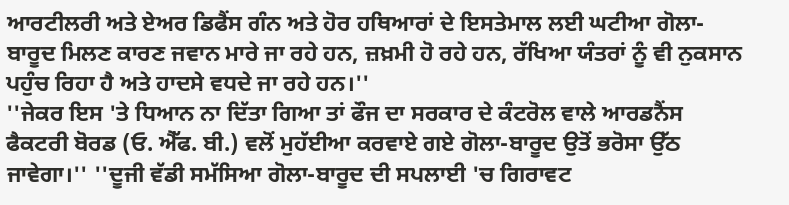ਆਰਟੀਲਰੀ ਅਤੇ ਏਅਰ ਡਿਫੈਂਸ ਗੰਨ ਅਤੇ ਹੋਰ ਹਥਿਆਰਾਂ ਦੇ ਇਸਤੇਮਾਲ ਲਈ ਘਟੀਆ ਗੋਲਾ-ਬਾਰੂਦ ਮਿਲਣ ਕਾਰਣ ਜਵਾਨ ਮਾਰੇ ਜਾ ਰਹੇ ਹਨ, ਜ਼ਖ਼ਮੀ ਹੋ ਰਹੇ ਹਨ, ਰੱਖਿਆ ਯੰਤਰਾਂ ਨੂੰ ਵੀ ਨੁਕਸਾਨ ਪਹੁੰਚ ਰਿਹਾ ਹੈ ਅਤੇ ਹਾਦਸੇ ਵਧਦੇ ਜਾ ਰਹੇ ਹਨ।''
''ਜੇਕਰ ਇਸ 'ਤੇ ਧਿਆਨ ਨਾ ਦਿੱਤਾ ਗਿਆ ਤਾਂ ਫੌਜ ਦਾ ਸਰਕਾਰ ਦੇ ਕੰਟਰੋਲ ਵਾਲੇ ਆਰਡਨੈਂਸ ਫੈਕਟਰੀ ਬੋਰਡ (ਓ. ਐੱਫ. ਬੀ.) ਵਲੋਂ ਮੁਹੱਈਆ ਕਰਵਾਏ ਗਏ ਗੋਲਾ-ਬਾਰੂਦ ਉਤੋਂ ਭਰੋਸਾ ਉੱਠ ਜਾਵੇਗਾ।'' ''ਦੂਜੀ ਵੱਡੀ ਸਮੱਸਿਆ ਗੋਲਾ-ਬਾਰੂਦ ਦੀ ਸਪਲਾਈ 'ਚ ਗਿਰਾਵਟ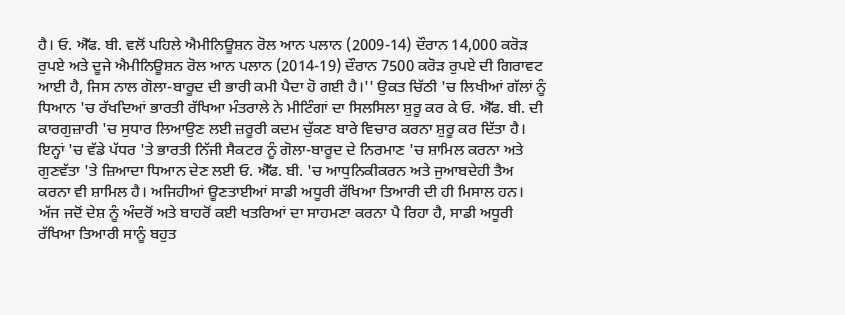ਹੈ। ਓ. ਐੱਫ. ਬੀ. ਵਲੋਂ ਪਹਿਲੇ ਐਮੀਨਿਊਸ਼ਨ ਰੋਲ ਆਨ ਪਲਾਨ (2009-14) ਦੌਰਾਨ 14,000 ਕਰੋੜ ਰੁਪਏ ਅਤੇ ਦੂਜੇ ਐਮੀਨਿਊਸ਼ਨ ਰੋਲ ਆਨ ਪਲਾਨ (2014-19) ਦੌਰਾਨ 7500 ਕਰੋੜ ਰੁਪਏ ਦੀ ਗਿਰਾਵਟ ਆਈ ਹੈ, ਜਿਸ ਨਾਲ ਗੋਲਾ-ਬਾਰੂਦ ਦੀ ਭਾਰੀ ਕਮੀ ਪੈਦਾ ਹੋ ਗਈ ਹੈ।'' ਉਕਤ ਚਿੱਠੀ 'ਚ ਲਿਖੀਆਂ ਗੱਲਾਂ ਨੂੰ ਧਿਆਨ 'ਚ ਰੱਖਦਿਆਂ ਭਾਰਤੀ ਰੱਖਿਆ ਮੰਤਰਾਲੇ ਨੇ ਮੀਟਿੰਗਾਂ ਦਾ ਸਿਲਸਿਲਾ ਸ਼ੁਰੂ ਕਰ ਕੇ ਓ. ਐੱਫ. ਬੀ. ਦੀ ਕਾਰਗੁਜ਼ਾਰੀ 'ਚ ਸੁਧਾਰ ਲਿਆਉਣ ਲਈ ਜ਼ਰੂਰੀ ਕਦਮ ਚੁੱਕਣ ਬਾਰੇ ਵਿਚਾਰ ਕਰਨਾ ਸ਼ੁਰੂ ਕਰ ਦਿੱਤਾ ਹੈ।
ਇਨ੍ਹਾਂ 'ਚ ਵੱਡੇ ਪੱਧਰ 'ਤੇ ਭਾਰਤੀ ਨਿੱਜੀ ਸੈਕਟਰ ਨੂੰ ਗੋਲਾ-ਬਾਰੂਦ ਦੇ ਨਿਰਮਾਣ 'ਚ ਸ਼ਾਮਿਲ ਕਰਨਾ ਅਤੇ ਗੁਣਵੱਤਾ 'ਤੇ ਜ਼ਿਆਦਾ ਧਿਆਨ ਦੇਣ ਲਈ ਓ. ਐੱਫ. ਬੀ. 'ਚ ਆਧੁਨਿਕੀਕਰਨ ਅਤੇ ਜੁਆਬਦੇਹੀ ਤੈਅ ਕਰਨਾ ਵੀ ਸ਼ਾਮਿਲ ਹੈ। ਅਜਿਹੀਆਂ ਊਣਤਾਈਆਂ ਸਾਡੀ ਅਧੂਰੀ ਰੱਖਿਆ ਤਿਆਰੀ ਦੀ ਹੀ ਮਿਸਾਲ ਹਨ। ਅੱਜ ਜਦੋਂ ਦੇਸ਼ ਨੂੰ ਅੰਦਰੋਂ ਅਤੇ ਬਾਹਰੋਂ ਕਈ ਖਤਰਿਆਂ ਦਾ ਸਾਹਮਣਾ ਕਰਨਾ ਪੈ ਰਿਹਾ ਹੈ, ਸਾਡੀ ਅਧੂਰੀ ਰੱਖਿਆ ਤਿਆਰੀ ਸਾਨੂੰ ਬਹੁਤ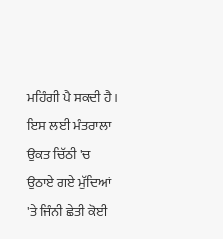ਮਹਿੰਗੀ ਪੈ ਸਕਦੀ ਹੈ। ਇਸ ਲਈ ਮੰਤਰਾਲਾ ਉਕਤ ਚਿੱਠੀ 'ਚ ਉਠਾਏ ਗਏ ਮੁੱਦਿਆਂ 'ਤੇ ਜਿੰਨੀ ਛੇਤੀ ਕੋਈ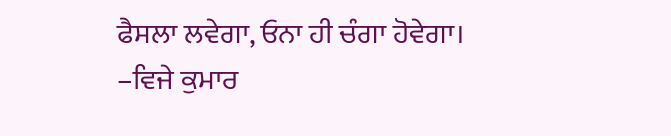ਫੈਸਲਾ ਲਵੇਗਾ, ਓਨਾ ਹੀ ਚੰਗਾ ਹੋਵੇਗਾ।
–ਵਿਜੇ ਕੁਮਾਰ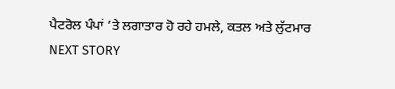ਪੈਟਰੋਲ ਪੰਪਾਂ ’ਤੇ ਲਗਾਤਾਰ ਹੋ ਰਹੇ ਹਮਲੇ, ਕਤਲ ਅਤੇ ਲੁੱਟਮਾਰ
NEXT STORY